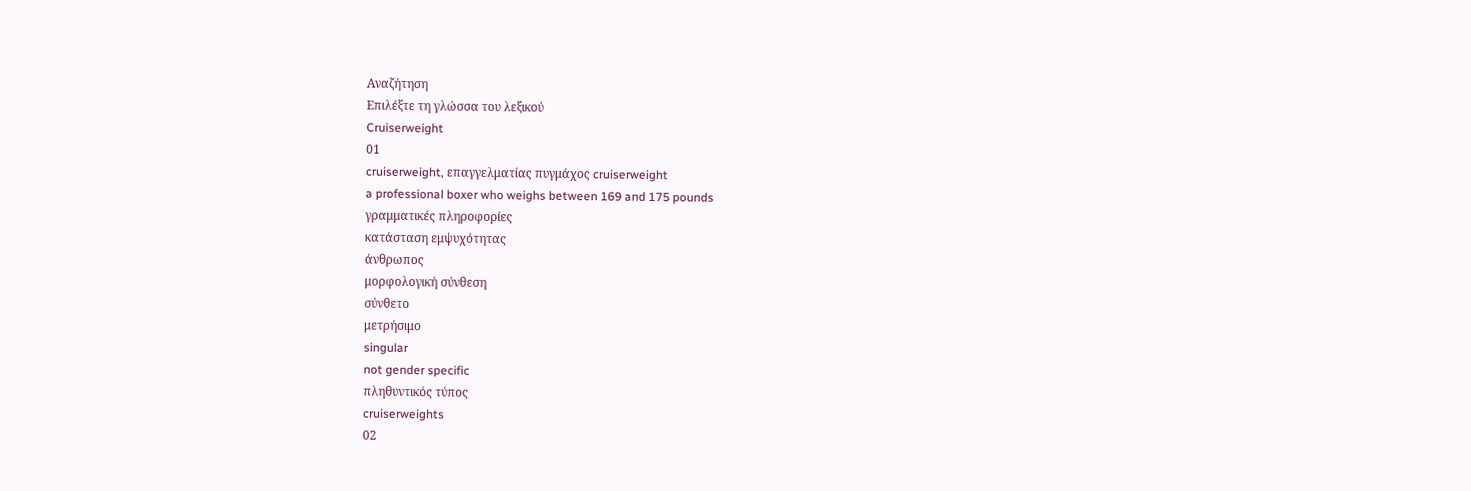Αναζήτηση
Επιλέξτε τη γλώσσα του λεξικού
Cruiserweight
01
cruiserweight, επαγγελματίας πυγμάχος cruiserweight
a professional boxer who weighs between 169 and 175 pounds
γραμματικές πληροφορίες
κατάσταση εμψυχότητας
άνθρωπος
μορφολογική σύνθεση
σύνθετο
μετρήσιμο
singular
not gender specific
πληθυντικός τύπος
cruiserweights
02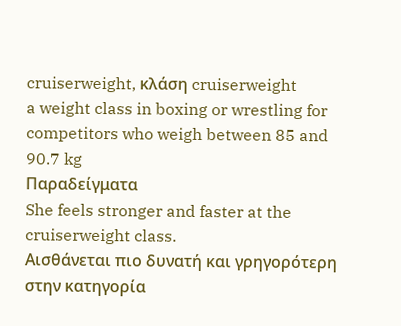cruiserweight, κλάση cruiserweight
a weight class in boxing or wrestling for competitors who weigh between 85 and 90.7 kg
Παραδείγματα
She feels stronger and faster at the cruiserweight class.
Αισθάνεται πιο δυνατή και γρηγορότερη στην κατηγορία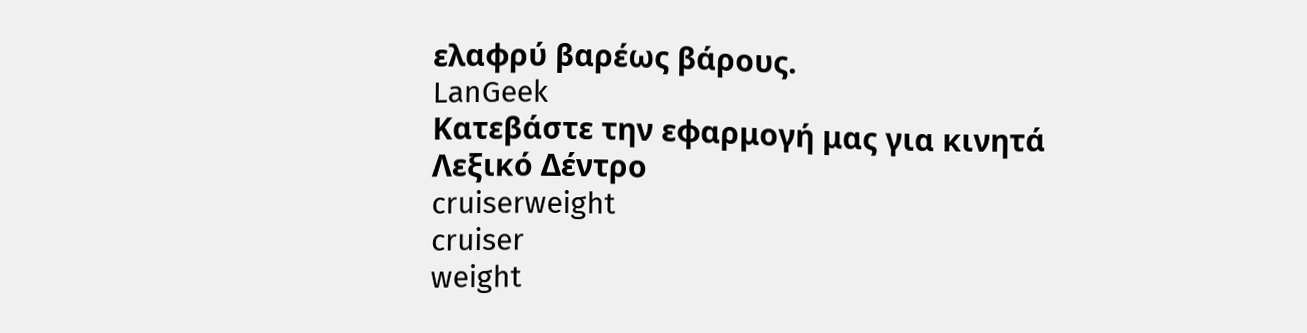ελαφρύ βαρέως βάρους.
LanGeek
Κατεβάστε την εφαρμογή μας για κινητά
Λεξικό Δέντρο
cruiserweight
cruiser
weight